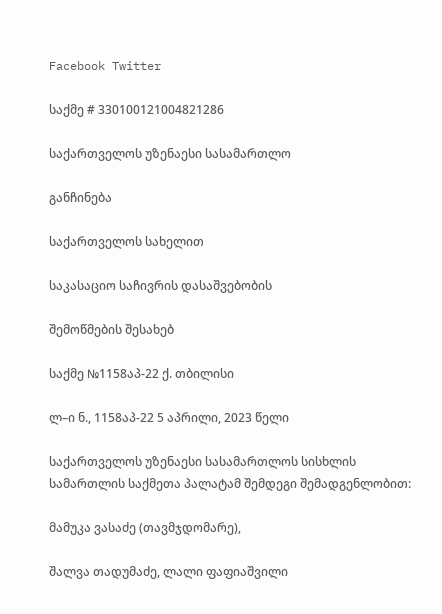Facebook Twitter

საქმე # 330100121004821286

საქართველოს უზენაესი სასამართლო

განჩინება

საქართველოს სახელით

საკასაციო საჩივრის დასაშვებობის

შემოწმების შესახებ

საქმე №1158აპ-22 ქ. თბილისი

ლ–ი ნ., 1158აპ-22 5 აპრილი, 2023 წელი

საქართველოს უზენაესი სასამართლოს სისხლის სამართლის საქმეთა პალატამ შემდეგი შემადგენლობით:

მამუკა ვასაძე (თავმჯდომარე),

შალვა თადუმაძე, ლალი ფაფიაშვილი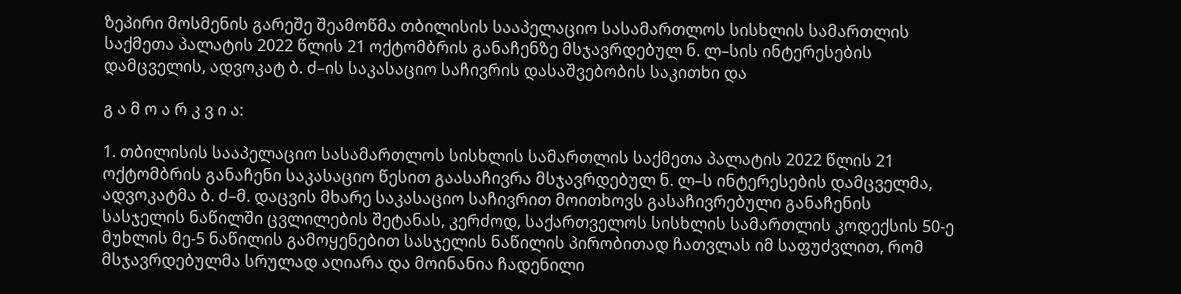ზეპირი მოსმენის გარეშე შეამოწმა თბილისის სააპელაციო სასამართლოს სისხლის სამართლის საქმეთა პალატის 2022 წლის 21 ოქტომბრის განაჩენზე მსჯავრდებულ ნ. ლ–სის ინტერესების დამცველის, ადვოკატ ბ. ძ–ის საკასაციო საჩივრის დასაშვებობის საკითხი და

გ ა მ ო ა რ კ ვ ი ა:

1. თბილისის სააპელაციო სასამართლოს სისხლის სამართლის საქმეთა პალატის 2022 წლის 21 ოქტომბრის განაჩენი საკასაციო წესით გაასაჩივრა მსჯავრდებულ ნ. ლ–ს ინტერესების დამცველმა, ადვოკატმა ბ. ძ–მ. დაცვის მხარე საკასაციო საჩივრით მოითხოვს გასაჩივრებული განაჩენის სასჯელის ნაწილში ცვლილების შეტანას, კერძოდ, საქართველოს სისხლის სამართლის კოდექსის 50-ე მუხლის მე-5 ნაწილის გამოყენებით სასჯელის ნაწილის პირობითად ჩათვლას იმ საფუძვლით, რომ მსჯავრდებულმა სრულად აღიარა და მოინანია ჩადენილი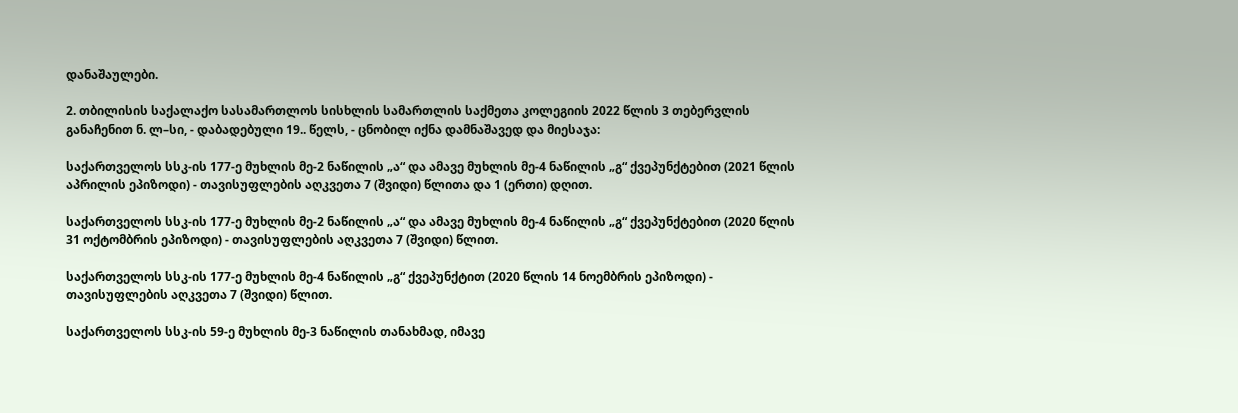დანაშაულები.

2. თბილისის საქალაქო სასამართლოს სისხლის სამართლის საქმეთა კოლეგიის 2022 წლის 3 თებერვლის განაჩენით ნ. ლ–სი, - დაბადებული 19.. წელს, - ცნობილ იქნა დამნაშავედ და მიესაჯა:

საქართველოს სსკ-ის 177-ე მუხლის მე-2 ნაწილის „ა“ და ამავე მუხლის მე-4 ნაწილის „გ“ ქვეპუნქტებით (2021 წლის აპრილის ეპიზოდი) - თავისუფლების აღკვეთა 7 (შვიდი) წლითა და 1 (ერთი) დღით.

საქართველოს სსკ-ის 177-ე მუხლის მე-2 ნაწილის „ა“ და ამავე მუხლის მე-4 ნაწილის „გ“ ქვეპუნქტებით (2020 წლის 31 ოქტომბრის ეპიზოდი) - თავისუფლების აღკვეთა 7 (შვიდი) წლით.

საქართველოს სსკ-ის 177-ე მუხლის მე-4 ნაწილის „გ“ ქვეპუნქტით (2020 წლის 14 ნოემბრის ეპიზოდი) - თავისუფლების აღკვეთა 7 (შვიდი) წლით.

საქართველოს სსკ-ის 59-ე მუხლის მე-3 ნაწილის თანახმად, იმავე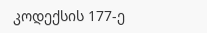კოდექსის 177-ე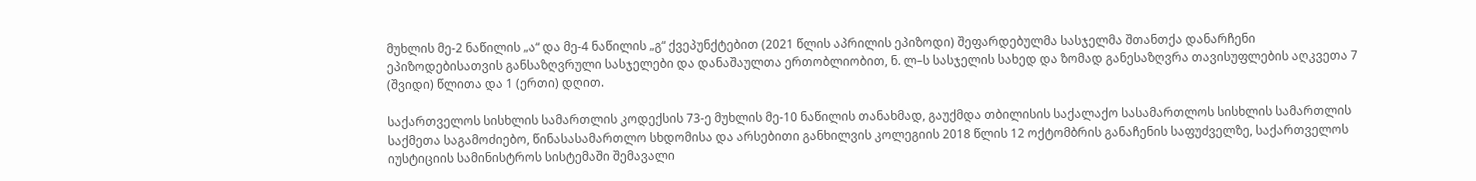მუხლის მე-2 ნაწილის „ა“ და მე-4 ნაწილის „გ“ ქვეპუნქტებით (2021 წლის აპრილის ეპიზოდი) შეფარდებულმა სასჯელმა შთანთქა დანარჩენი ეპიზოდებისათვის განსაზღვრული სასჯელები და დანაშაულთა ერთობლიობით, ნ. ლ–ს სასჯელის სახედ და ზომად განესაზღვრა თავისუფლების აღკვეთა 7 (შვიდი) წლითა და 1 (ერთი) დღით.

საქართველოს სისხლის სამართლის კოდექსის 73-ე მუხლის მე-10 ნაწილის თანახმად, გაუქმდა თბილისის საქალაქო სასამართლოს სისხლის სამართლის საქმეთა საგამოძიებო, წინასასამართლო სხდომისა და არსებითი განხილვის კოლეგიის 2018 წლის 12 ოქტომბრის განაჩენის საფუძველზე, საქართველოს იუსტიციის სამინისტროს სისტემაში შემავალი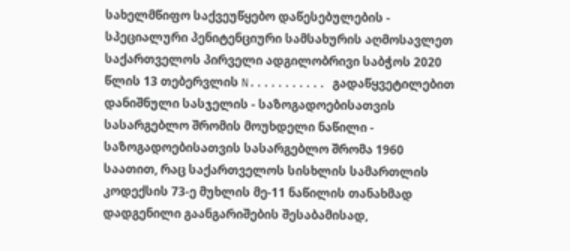სახელმწიფო საქვეუწყებო დაწესებულების - სპეციალური პენიტენციური სამსახურის აღმოსავლეთ საქართველოს პირველი ადგილობრივი საბჭოს 2020 წლის 13 თებერვლის N........... გადაწყვეტილებით დანიშნული სასჯელის - საზოგადოებისათვის სასარგებლო შრომის მოუხდელი ნაწილი - საზოგადოებისათვის სასარგებლო შრომა 1960 საათით, რაც საქართველოს სისხლის სამართლის კოდექსის 73-ე მუხლის მე-11 ნაწილის თანახმად დადგენილი გაანგარიშების შესაბამისად,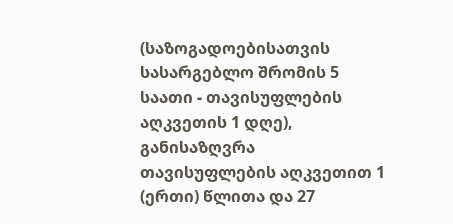(საზოგადოებისათვის სასარგებლო შრომის 5 საათი - თავისუფლების აღკვეთის 1 დღე), განისაზღვრა თავისუფლების აღკვეთით 1 (ერთი) წლითა და 27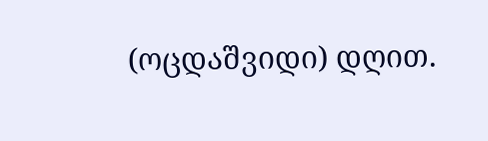(ოცდაშვიდი) დღით.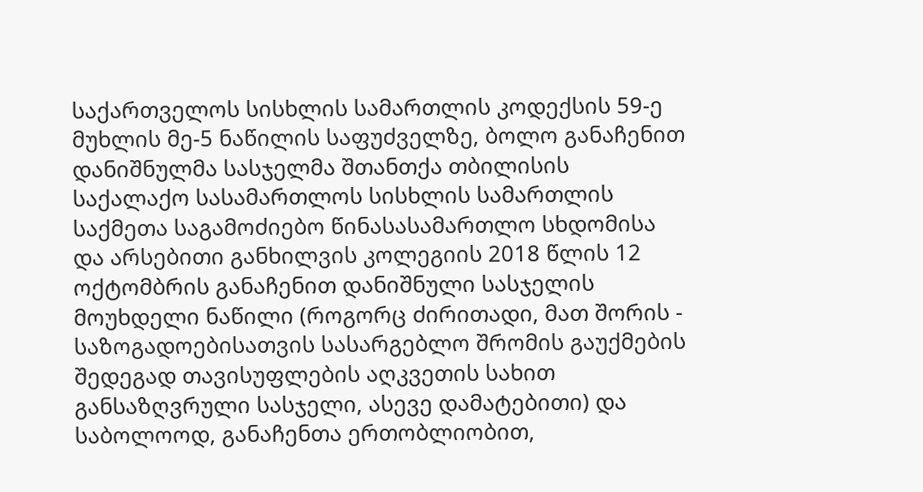საქართველოს სისხლის სამართლის კოდექსის 59-ე მუხლის მე-5 ნაწილის საფუძველზე, ბოლო განაჩენით დანიშნულმა სასჯელმა შთანთქა თბილისის საქალაქო სასამართლოს სისხლის სამართლის საქმეთა საგამოძიებო წინასასამართლო სხდომისა და არსებითი განხილვის კოლეგიის 2018 წლის 12 ოქტომბრის განაჩენით დანიშნული სასჯელის მოუხდელი ნაწილი (როგორც ძირითადი, მათ შორის - საზოგადოებისათვის სასარგებლო შრომის გაუქმების შედეგად თავისუფლების აღკვეთის სახით განსაზღვრული სასჯელი, ასევე დამატებითი) და საბოლოოდ, განაჩენთა ერთობლიობით,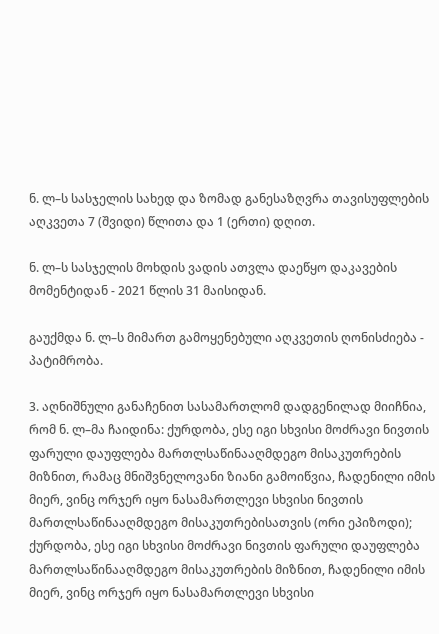ნ. ლ–ს სასჯელის სახედ და ზომად განესაზღვრა თავისუფლების აღკვეთა 7 (შვიდი) წლითა და 1 (ერთი) დღით.

ნ. ლ–ს სასჯელის მოხდის ვადის ათვლა დაეწყო დაკავების მომენტიდან - 2021 წლის 31 მაისიდან.

გაუქმდა ნ. ლ–ს მიმართ გამოყენებული აღკვეთის ღონისძიება - პატიმრობა.

3. აღნიშნული განაჩენით სასამართლომ დადგენილად მიიჩნია, რომ ნ. ლ–მა ჩაიდინა: ქურდობა, ესე იგი სხვისი მოძრავი ნივთის ფარული დაუფლება მართლსაწინააღმდეგო მისაკუთრების მიზნით, რამაც მნიშვნელოვანი ზიანი გამოიწვია, ჩადენილი იმის მიერ, ვინც ორჯერ იყო ნასამართლევი სხვისი ნივთის მართლსაწინააღმდეგო მისაკუთრებისათვის (ორი ეპიზოდი); ქურდობა, ესე იგი სხვისი მოძრავი ნივთის ფარული დაუფლება მართლსაწინააღმდეგო მისაკუთრების მიზნით, ჩადენილი იმის მიერ, ვინც ორჯერ იყო ნასამართლევი სხვისი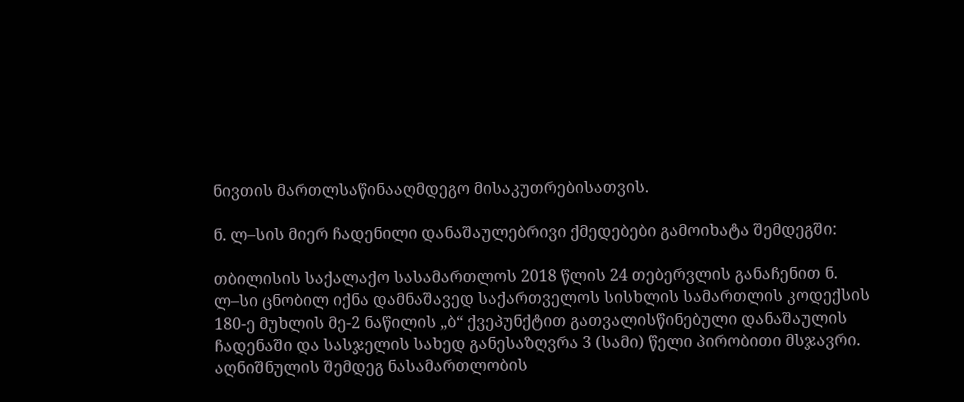ნივთის მართლსაწინააღმდეგო მისაკუთრებისათვის.

ნ. ლ–სის მიერ ჩადენილი დანაშაულებრივი ქმედებები გამოიხატა შემდეგში:

თბილისის საქალაქო სასამართლოს 2018 წლის 24 თებერვლის განაჩენით ნ. ლ–სი ცნობილ იქნა დამნაშავედ საქართველოს სისხლის სამართლის კოდექსის 180-ე მუხლის მე-2 ნაწილის „ბ“ ქვეპუნქტით გათვალისწინებული დანაშაულის ჩადენაში და სასჯელის სახედ განესაზღვრა 3 (სამი) წელი პირობითი მსჯავრი. აღნიშნულის შემდეგ ნასამართლობის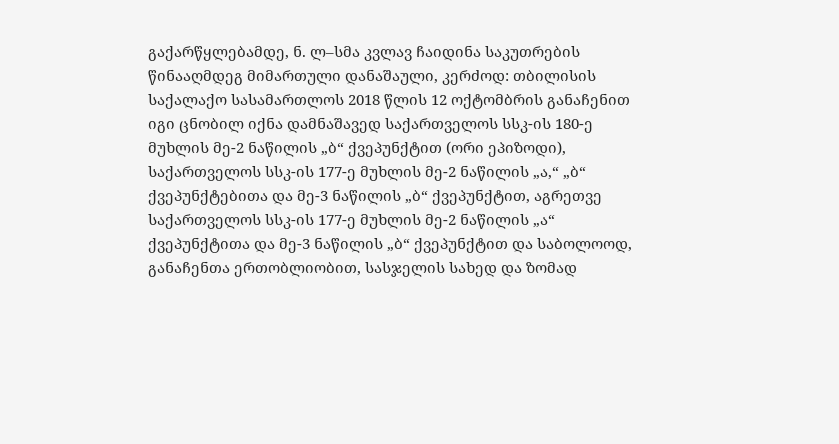გაქარწყლებამდე, ნ. ლ–სმა კვლავ ჩაიდინა საკუთრების წინააღმდეგ მიმართული დანაშაული, კერძოდ: თბილისის საქალაქო სასამართლოს 2018 წლის 12 ოქტომბრის განაჩენით იგი ცნობილ იქნა დამნაშავედ საქართველოს სსკ-ის 180-ე მუხლის მე-2 ნაწილის „ბ“ ქვეპუნქტით (ორი ეპიზოდი), საქართველოს სსკ-ის 177-ე მუხლის მე-2 ნაწილის „ა,“ „ბ“ ქვეპუნქტებითა და მე-3 ნაწილის „ბ“ ქვეპუნქტით, აგრეთვე საქართველოს სსკ-ის 177-ე მუხლის მე-2 ნაწილის „ა“ ქვეპუნქტითა და მე-3 ნაწილის „ბ“ ქვეპუნქტით და საბოლოოდ, განაჩენთა ერთობლიობით, სასჯელის სახედ და ზომად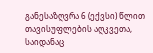განესაზღვრა 6 (ექვსი) წლით თავისუფლების აღკვეთა, საიდანაც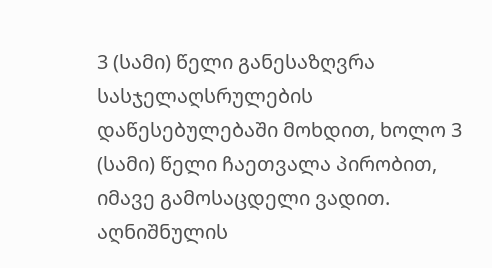3 (სამი) წელი განესაზღვრა სასჯელაღსრულების დაწესებულებაში მოხდით, ხოლო 3 (სამი) წელი ჩაეთვალა პირობით, იმავე გამოსაცდელი ვადით. აღნიშნულის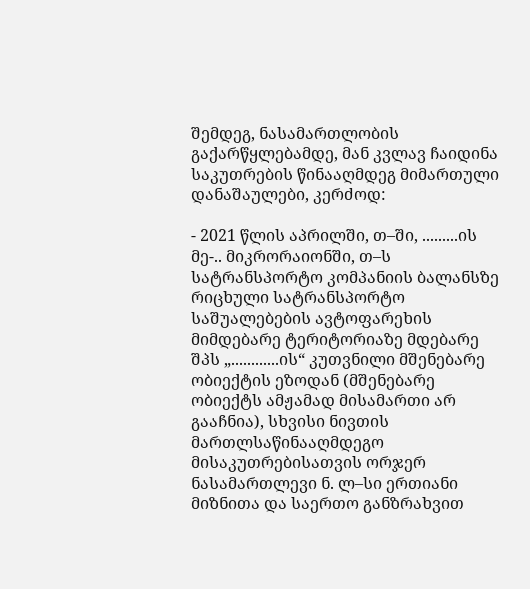შემდეგ, ნასამართლობის გაქარწყლებამდე, მან კვლავ ჩაიდინა საკუთრების წინააღმდეგ მიმართული დანაშაულები, კერძოდ:

- 2021 წლის აპრილში, თ–ში, .........ის მე-.. მიკრორაიონში, თ–ს სატრანსპორტო კომპანიის ბალანსზე რიცხული სატრანსპორტო საშუალებების ავტოფარეხის მიმდებარე ტერიტორიაზე მდებარე შპს „............ის“ კუთვნილი მშენებარე ობიექტის ეზოდან (მშენებარე ობიექტს ამჟამად მისამართი არ გააჩნია), სხვისი ნივთის მართლსაწინააღმდეგო მისაკუთრებისათვის ორჯერ ნასამართლევი ნ. ლ–სი ერთიანი მიზნითა და საერთო განზრახვით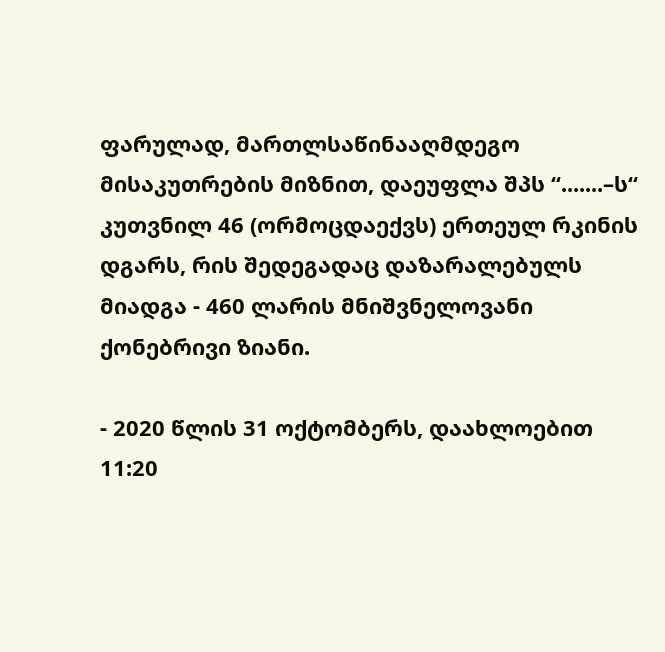ფარულად, მართლსაწინააღმდეგო მისაკუთრების მიზნით, დაეუფლა შპს “.......–ს“ კუთვნილ 46 (ორმოცდაექვს) ერთეულ რკინის დგარს, რის შედეგადაც დაზარალებულს მიადგა - 460 ლარის მნიშვნელოვანი ქონებრივი ზიანი.

- 2020 წლის 31 ოქტომბერს, დაახლოებით 11:20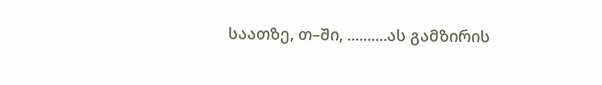საათზე, თ–ში, ..........ას გამზირის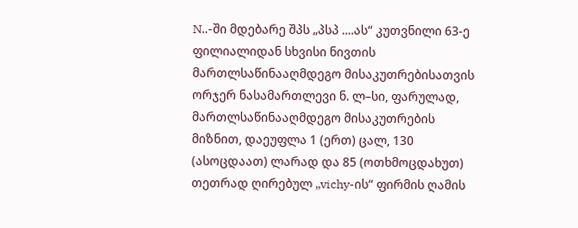N..-ში მდებარე შპს „პსპ ....ას“ კუთვნილი 63-ე ფილიალიდან სხვისი ნივთის მართლსაწინააღმდეგო მისაკუთრებისათვის ორჯერ ნასამართლევი ნ. ლ–სი, ფარულად, მართლსაწინააღმდეგო მისაკუთრების მიზნით, დაეუფლა 1 (ერთ) ცალ, 130 (ასოცდაათ) ლარად და 85 (ოთხმოცდახუთ) თეთრად ღირებულ „vichy-ის“ ფირმის ღამის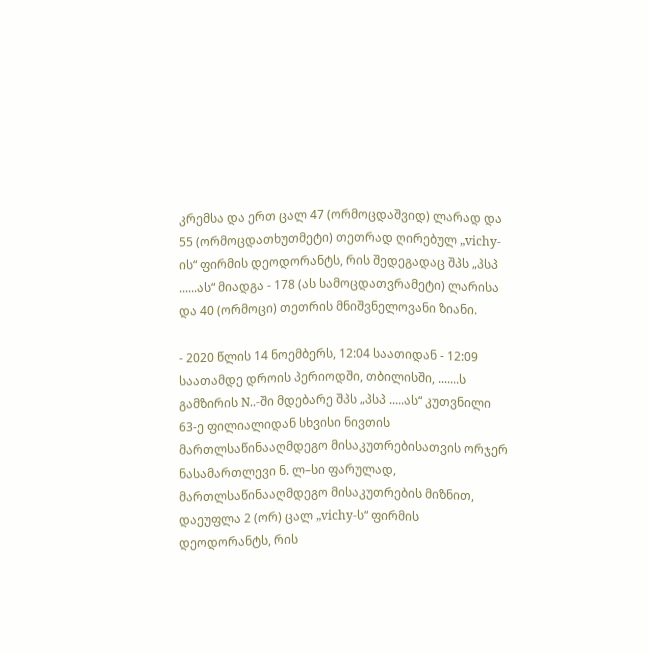კრემსა და ერთ ცალ 47 (ორმოცდაშვიდ) ლარად და 55 (ორმოცდათხუთმეტი) თეთრად ღირებულ „vichy-ის“ ფირმის დეოდორანტს, რის შედეგადაც შპს „პსპ ......ას“ მიადგა - 178 (ას სამოცდათვრამეტი) ლარისა და 40 (ორმოცი) თეთრის მნიშვნელოვანი ზიანი.

- 2020 წლის 14 ნოემბერს, 12:04 საათიდან - 12:09 საათამდე დროის პერიოდში, თბილისში, .......ს გამზირის N..-ში მდებარე შპს „პსპ .....ას“ კუთვნილი 63-ე ფილიალიდან სხვისი ნივთის მართლსაწინააღმდეგო მისაკუთრებისათვის ორჯერ ნასამართლევი ნ. ლ–სი ფარულად, მართლსაწინააღმდეგო მისაკუთრების მიზნით, დაეუფლა 2 (ორ) ცალ „vichy-ს“ ფირმის დეოდორანტს, რის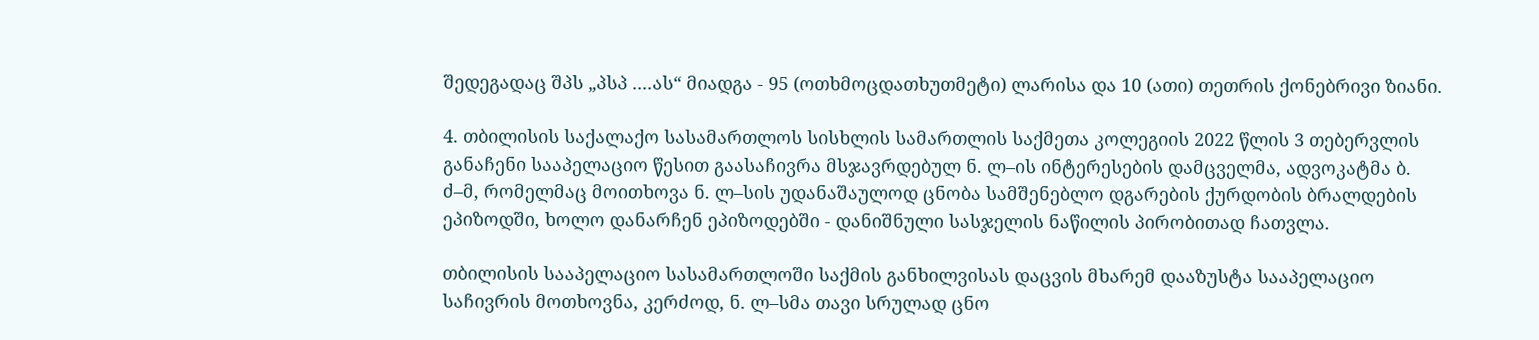შედეგადაც შპს „პსპ ....ას“ მიადგა - 95 (ოთხმოცდათხუთმეტი) ლარისა და 10 (ათი) თეთრის ქონებრივი ზიანი.

4. თბილისის საქალაქო სასამართლოს სისხლის სამართლის საქმეთა კოლეგიის 2022 წლის 3 თებერვლის განაჩენი სააპელაციო წესით გაასაჩივრა მსჯავრდებულ ნ. ლ–ის ინტერესების დამცველმა, ადვოკატმა ბ. ძ–მ, რომელმაც მოითხოვა ნ. ლ–სის უდანაშაულოდ ცნობა სამშენებლო დგარების ქურდობის ბრალდების ეპიზოდში, ხოლო დანარჩენ ეპიზოდებში - დანიშნული სასჯელის ნაწილის პირობითად ჩათვლა.

თბილისის სააპელაციო სასამართლოში საქმის განხილვისას დაცვის მხარემ დააზუსტა სააპელაციო საჩივრის მოთხოვნა, კერძოდ, ნ. ლ–სმა თავი სრულად ცნო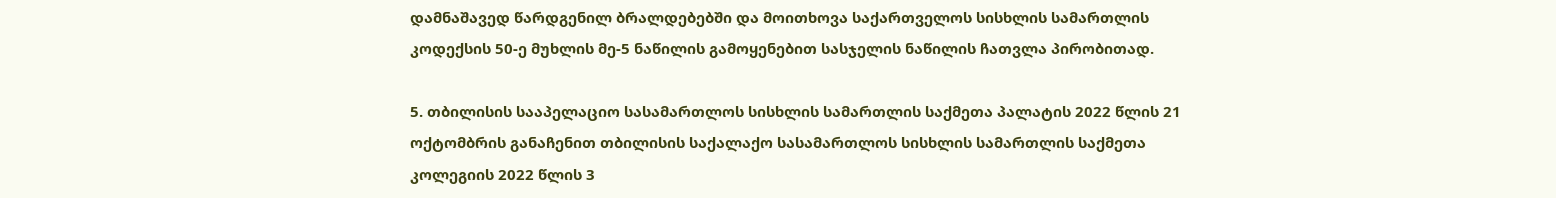დამნაშავედ წარდგენილ ბრალდებებში და მოითხოვა საქართველოს სისხლის სამართლის კოდექსის 50-ე მუხლის მე-5 ნაწილის გამოყენებით სასჯელის ნაწილის ჩათვლა პირობითად.

5. თბილისის სააპელაციო სასამართლოს სისხლის სამართლის საქმეთა პალატის 2022 წლის 21 ოქტომბრის განაჩენით თბილისის საქალაქო სასამართლოს სისხლის სამართლის საქმეთა კოლეგიის 2022 წლის 3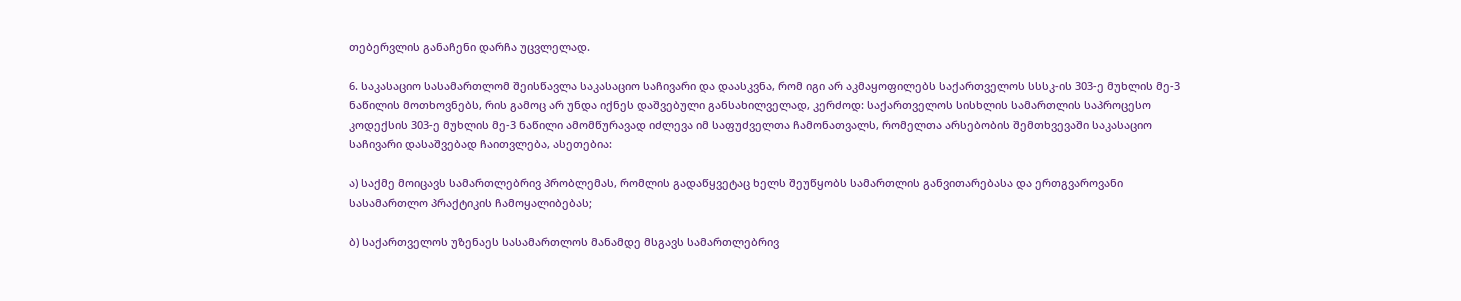თებერვლის განაჩენი დარჩა უცვლელად.

6. საკასაციო სასამართლომ შეისწავლა საკასაციო საჩივარი და დაასკვნა, რომ იგი არ აკმაყოფილებს საქართველოს სსსკ-ის 303-ე მუხლის მე-3 ნაწილის მოთხოვნებს, რის გამოც არ უნდა იქნეს დაშვებული განსახილველად, კერძოდ: საქართველოს სისხლის სამართლის საპროცესო კოდექსის 303-ე მუხლის მე-3 ნაწილი ამომწურავად იძლევა იმ საფუძველთა ჩამონათვალს, რომელთა არსებობის შემთხვევაში საკასაციო საჩივარი დასაშვებად ჩაითვლება, ასეთებია:

ა) საქმე მოიცავს სამართლებრივ პრობლემას, რომლის გადაწყვეტაც ხელს შეუწყობს სამართლის განვითარებასა და ერთგვაროვანი სასამართლო პრაქტიკის ჩამოყალიბებას;

ბ) საქართველოს უზენაეს სასამართლოს მანამდე მსგავს სამართლებრივ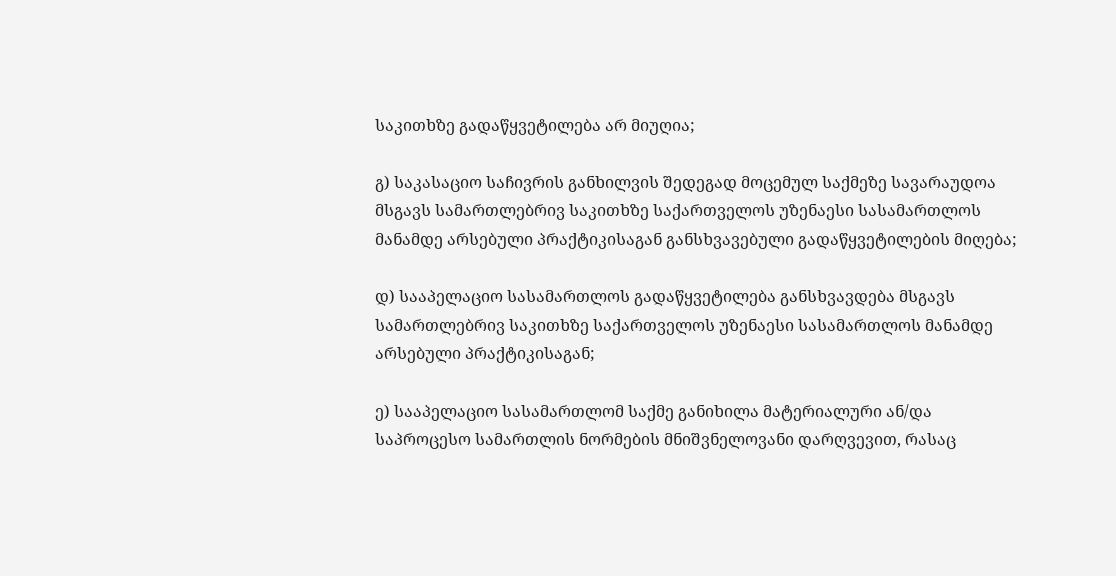საკითხზე გადაწყვეტილება არ მიუღია;

გ) საკასაციო საჩივრის განხილვის შედეგად მოცემულ საქმეზე სავარაუდოა მსგავს სამართლებრივ საკითხზე საქართველოს უზენაესი სასამართლოს მანამდე არსებული პრაქტიკისაგან განსხვავებული გადაწყვეტილების მიღება;

დ) სააპელაციო სასამართლოს გადაწყვეტილება განსხვავდება მსგავს სამართლებრივ საკითხზე საქართველოს უზენაესი სასამართლოს მანამდე არსებული პრაქტიკისაგან;

ე) სააპელაციო სასამართლომ საქმე განიხილა მატერიალური ან/და საპროცესო სამართლის ნორმების მნიშვნელოვანი დარღვევით, რასაც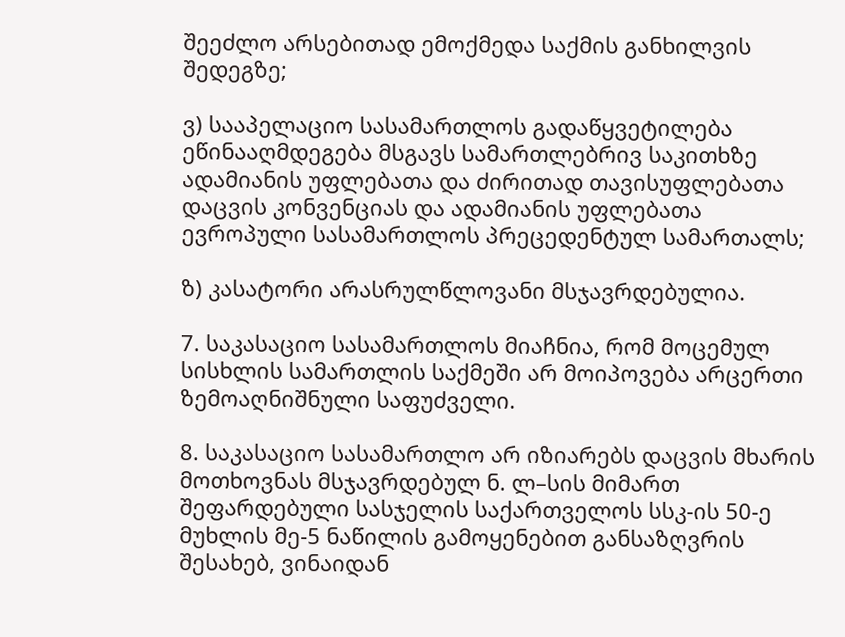შეეძლო არსებითად ემოქმედა საქმის განხილვის შედეგზე;

ვ) სააპელაციო სასამართლოს გადაწყვეტილება ეწინააღმდეგება მსგავს სამართლებრივ საკითხზე ადამიანის უფლებათა და ძირითად თავისუფლებათა დაცვის კონვენციას და ადამიანის უფლებათა ევროპული სასამართლოს პრეცედენტულ სამართალს;

ზ) კასატორი არასრულწლოვანი მსჯავრდებულია.

7. საკასაციო სასამართლოს მიაჩნია, რომ მოცემულ სისხლის სამართლის საქმეში არ მოიპოვება არცერთი ზემოაღნიშნული საფუძველი.

8. საკასაციო სასამართლო არ იზიარებს დაცვის მხარის მოთხოვნას მსჯავრდებულ ნ. ლ–სის მიმართ შეფარდებული სასჯელის საქართველოს სსკ-ის 50-ე მუხლის მე-5 ნაწილის გამოყენებით განსაზღვრის შესახებ, ვინაიდან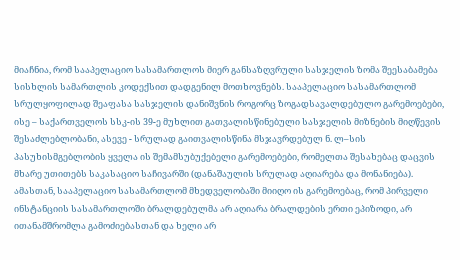მიაჩნია, რომ სააპელაციო სასამართლოს მიერ განსაზღვრული სასჯელის ზომა შეესაბამება სისხლის სამართლის კოდექსით დადგენილ მოთხოვნებს. სააპელაციო სასამართლომ სრულყოფილად შეაფასა სასჯელის დანიშვნის როგორც ზოგადსავალდებულო გარემოებები, ისე – საქართველოს სსკ-ის 39-ე მუხლით გათვალისწინებული სასჯელის მიზნების მიღწევის შესაძლებლობანი, ასევე - სრულად გაითვალისწინა მსჯავრდებულ ნ. ლ–სის პასუხისმგებლობის ყველა ის შემამსუბუქებელი გარემოებები, რომელთა შესახებაც დაცვის მხარე უთითებს საკასაციო საჩივარში (დანაშაულის სრულად აღიარება და მონანიება). ამასთან, სააპელაციო სასამართლომ მხედველობაში მიიღო ის გარემოებაც, რომ პირველი ინსტანციის სასამართლოში ბრალდებულმა არ აღიარა ბრალდების ერთი ეპიზოდი, არ ითანამშრომლა გამოძიებასთან და ხელი არ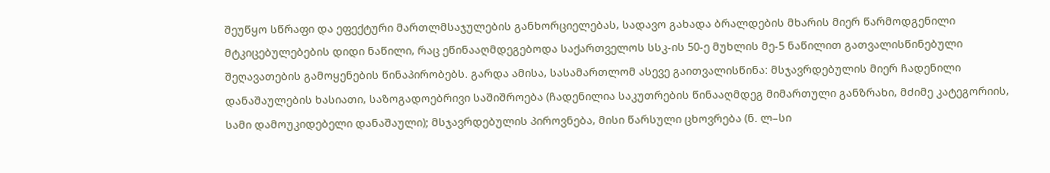შეუწყო სწრაფი და ეფექტური მართლმსაჯულების განხორციელებას, სადავო გახადა ბრალდების მხარის მიერ წარმოდგენილი მტკიცებულებების დიდი ნაწილი, რაც ეწინააღმდეგებოდა საქართველოს სსკ-ის 50-ე მუხლის მე-5 ნაწილით გათვალისწინებული შეღავათების გამოყენების წინაპირობებს. გარდა ამისა, სასამართლომ ასევე გაითვალისწინა: მსჯავრდებულის მიერ ჩადენილი დანაშაულების ხასიათი, საზოგადოებრივი საშიშროება (ჩადენილია საკუთრების წინააღმდეგ მიმართული განზრახი, მძიმე კატეგორიის, სამი დამოუკიდებელი დანაშაული); მსჯავრდებულის პიროვნება, მისი წარსული ცხოვრება (ნ. ლ–სი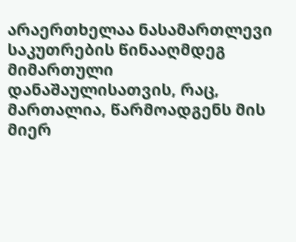არაერთხელაა ნასამართლევი საკუთრების წინააღმდეგ მიმართული დანაშაულისათვის, რაც, მართალია, წარმოადგენს მის მიერ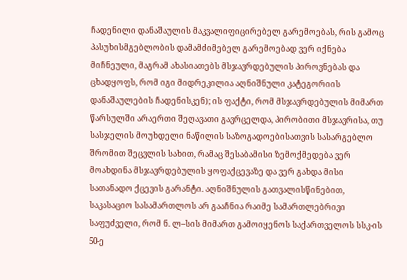ჩადენილი დანაშაულის მაკვალიფიცირებელ გარემოებას, რის გამოც პასუხისმგებლობის დამამძიმებელ გარემოებად ვერ იქნება მიჩნეული, მაგრამ ახასიათებს მსჯავრდებულის პიროვნებას და ცხადყოფს, რომ იგი მიდრეკილია აღნიშნული კატეგორიის დანაშაულების ჩადენისკენ); ის ფაქტი, რომ მსჯავრდებულის მიმართ წარსულში არაერთი შეღავათი გავრცელდა, პირობითი მსჯავრისა, თუ სასჯელის მოუხდელი ნაწილის საზოგადოებისათვის სასარგებლო შრომით შეცვლის სახით, რამაც შესაბამისი ზემოქმედება ვერ მოახდინა მსჯავრდებულის ყოფაქცევაზე და ვერ გახდა მისი სათანადო ქცევის გარანტი. აღნიშნულის გათვალისწინებით, საკასაციო სასამართლოს არ გააჩნია რაიმე სამართლებრივი საფუძველი, რომ ნ. ლ–სის მიმართ გამოიყენოს საქართველოს სსკ-ის 50-ე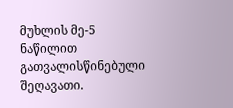მუხლის მე-5 ნაწილით გათვალისწინებული შეღავათი.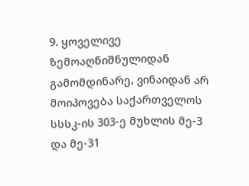9. ყოველივე ზემოაღნიშნულიდან გამომდინარე, ვინაიდან არ მოიპოვება საქართველოს სსსკ-ის 303-ე მუხლის მე-3 და მე-31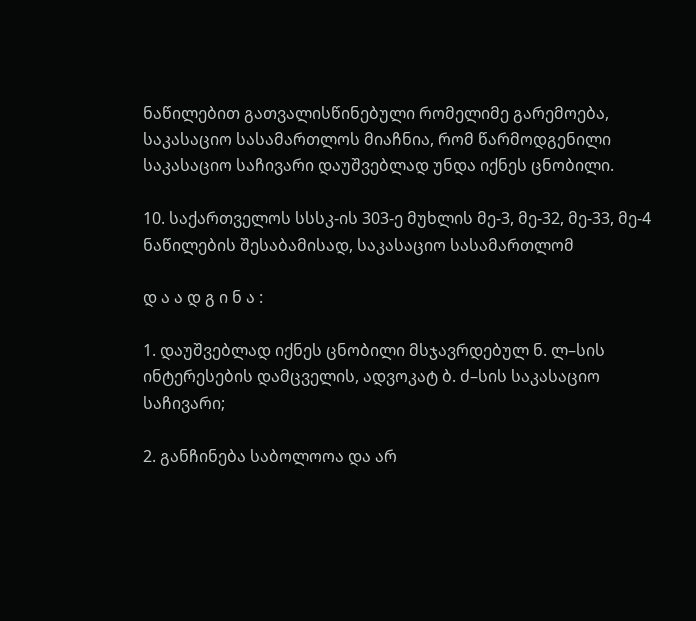ნაწილებით გათვალისწინებული რომელიმე გარემოება, საკასაციო სასამართლოს მიაჩნია, რომ წარმოდგენილი საკასაციო საჩივარი დაუშვებლად უნდა იქნეს ცნობილი.

10. საქართველოს სსსკ-ის 303-ე მუხლის მე-3, მე-32, მე-33, მე-4 ნაწილების შესაბამისად, საკასაციო სასამართლომ

დ ა ა დ გ ი ნ ა :

1. დაუშვებლად იქნეს ცნობილი მსჯავრდებულ ნ. ლ–სის ინტერესების დამცველის, ადვოკატ ბ. ძ–სის საკასაციო საჩივარი;

2. განჩინება საბოლოოა და არ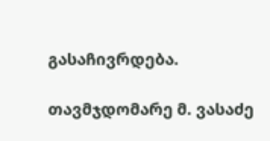გასაჩივრდება.

თავმჯდომარე მ. ვასაძე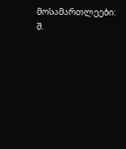მოსამართლეები: შ.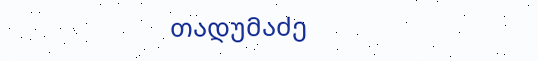თადუმაძე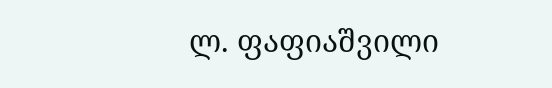ლ. ფაფიაშვილი